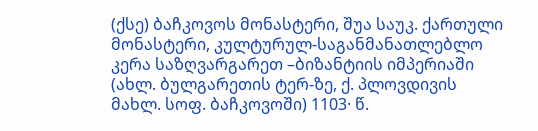(ქსე) ბაჩკოვოს მონასტერი, შუა საუკ. ქართული მონასტერი, კულტურულ-საგანმანათლებლო კერა საზღვარგარეთ –ბიზანტიის იმპერიაში (ახლ. ბულგარეთის ტერ-ზე, ქ. პლოვდივის მახლ. სოფ. ბაჩკოვოში) 1103· წ.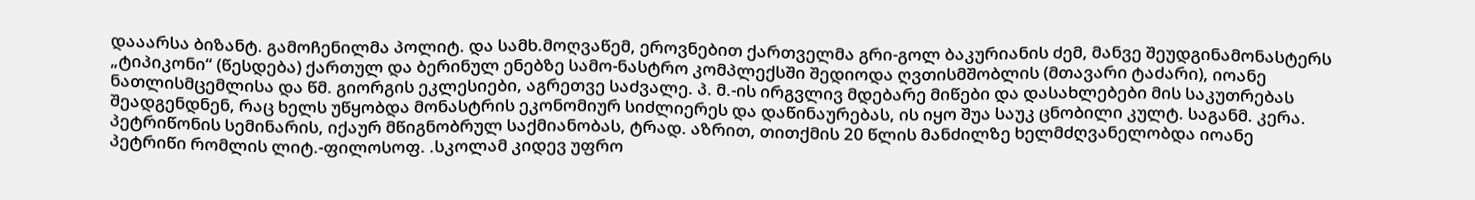დააარსა ბიზანტ. გამოჩენილმა პოლიტ. და სამხ.მოღვაწემ, ეროვნებით ქართველმა გრი-გოლ ბაკურიანის ძემ, მანვე შეუდგინამონასტერს „ტიპიკონი“ (წესდება) ქართულ და ბერინულ ენებზე სამო-ნასტრო კომპლექსში შედიოდა ღვთისმშობლის (მთავარი ტაძარი), იოანე ნათლისმცემლისა და წმ. გიორგის ეკლესიები, აგრეთვე საძვალე. პ. მ.-ის ირგვლივ მდებარე მიწები და დასახლებები მის საკუთრებას შეადგენდნენ, რაც ხელს უწყობდა მონასტრის ეკონომიურ სიძლიერეს და დაწინაურებას, ის იყო შუა საუკ ცნობილი კულტ. საგანმ. კერა. პეტრიწონის სემინარის, იქაურ მწიგნობრულ საქმიანობას, ტრად. აზრით, თითქმის 20 წლის მანძილზე ხელმძღვანელობდა იოანე პეტრიწი რომლის ლიტ.-ფილოსოფ. .სკოლამ კიდევ უფრო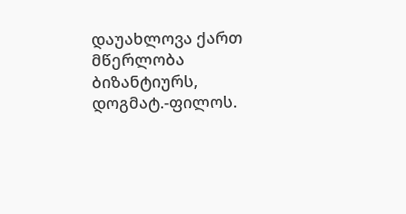დაუახლოვა ქართ მწერლობა ბიზანტიურს, დოგმატ.-ფილოს.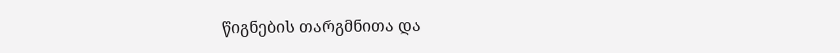წიგნების თარგმნითა და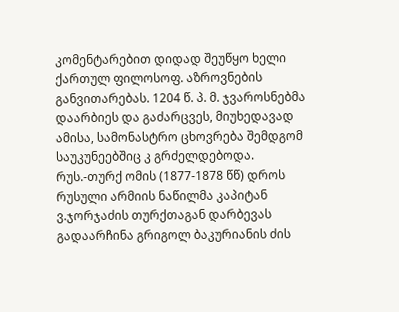კომენტარებით დიდად შეუწყო ხელი ქართულ ფილოსოფ. აზროვნების განვითარებას. 1204 წ. პ. მ. ჯვაროსნებმა დაარბიეს და გაძარცვეს, მიუხედავად ამისა, სამონასტრო ცხოვრება შემდგომ საუკუნეებშიც კ გრძელდებოდა. რუს.-თურქ ომის (1877-1878 წწ) დროს რუსული არმიის ნაწილმა კაპიტან ვ.ჯორჯაძის თურქთაგან დარბევას გადაარჩინა გრიგოლ ბაკურიანის ძის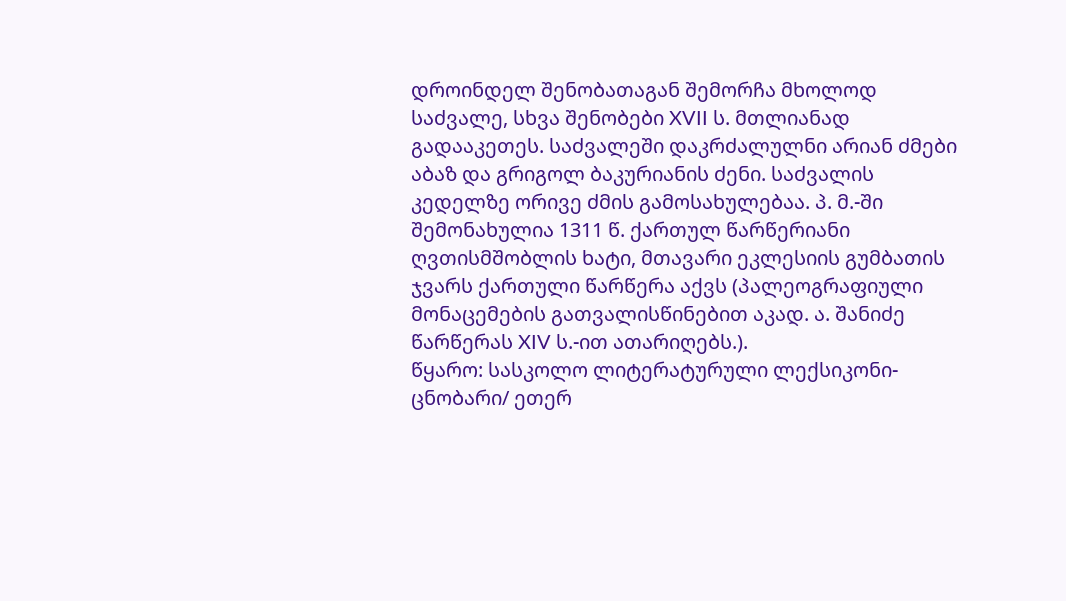დროინდელ შენობათაგან შემორჩა მხოლოდ საძვალე, სხვა შენობები XVII ს. მთლიანად გადააკეთეს. საძვალეში დაკრძალულნი არიან ძმები აბაზ და გრიგოლ ბაკურიანის ძენი. საძვალის კედელზე ორივე ძმის გამოსახულებაა. პ. მ.-ში შემონახულია 1311 წ. ქართულ წარწერიანი ღვთისმშობლის ხატი, მთავარი ეკლესიის გუმბათის ჯვარს ქართული წარწერა აქვს (პალეოგრაფიული მონაცემების გათვალისწინებით აკად. ა. შანიძე წარწერას XIV ს.-ით ათარიღებს.).
წყარო: სასკოლო ლიტერატურული ლექსიკონი-ცნობარი/ ეთერ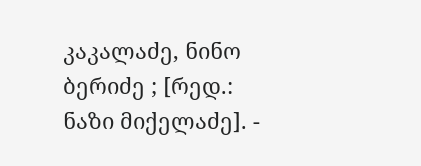კაკალაძე, ნინო ბერიძე ; [რედ.: ნაზი მიქელაძე]. -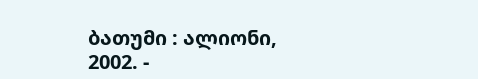ბათუმი : ალიონი, 2002. -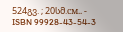524გვ. ; 20სმ.см.. - ISBN 99928-43-54-3